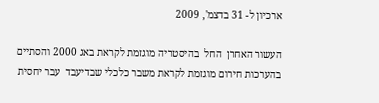ארכיון ל- 31 בדצמ', 2009

העשור האחרן  החל  בהיסטריה מוגזמת לקראת באג 2000 והסתיים בהערכות חירום מוגזמת לקראת משבר כלכלי שבדיעבד  עבר יחסית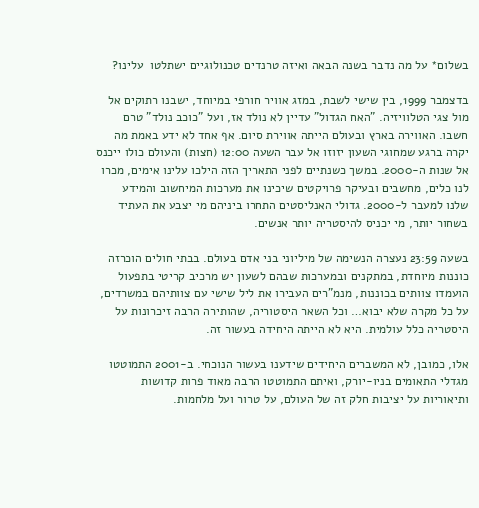בשלום* על מה נדבר בשנה הבאה ואיזה טרנדים טכנולוגיים ישתלטו  עלינו?

בדצמבר 1999, בין שישי לשבת, במזג אוויר חורפי במיוחד, ישבנו רתוקים אל מול צגי הטלוויזיה. "האח הגדול" עדיין לא נולד אז, ועל "כוכב נולד" טרם חשבו. האווירה בארץ ובעולם הייתה אווירת סיום. אף אחד לא ידע באמת מה יקרה ברגע שמחוגי השעון יזוזו אל עבר השעה 12:00 (חצות) והעולם כולו ייכנס אל שנות ה-2000. במשך כשנתיים לפני התאריך הזה הילכו עלינו אימים, מכרו לנו כלים, מחשבים ובעיקר פרויקטים שיכינו את מערכות המיחשוב והמידע שלנו למעבר ל-2000. גדולי האנליסטים התחרו ביניהם מי יצבע את העתיד בשחור יותר, מי יכניס להיסטריה יותר אנשים.

בשעה 23:59 נעצרה הנשימה של מיליוני בני אדם בעולם. בבתי חולים הוכרזה כוננות מיוחדת, במתקנים ובמערכות שבהם לשעון יש מרכיב קריטי בתפעול הועמדו צוותים בכוננות, מנמ"רים העבירו את ליל שישי עם צוותיהם במשרדים, על כל מקרה שלא יבוא… וכל השאר היסטוריה, שהותירה הרבה זיכרונות על היסטריה כלל עולמית. היא לא הייתה היחידה בעשור זה.

אלו, כמובן, לא המשברים היחידים שידענו בעשור הנוכחי. ב-2001 התמוטטו מגדלי התאומים בניו-יורק, ואיתם התמוטטו הרבה מאוד פרות קדושות ותיאוריות על יציבות חלק זה של העולם, על טרור ועל מלחמות.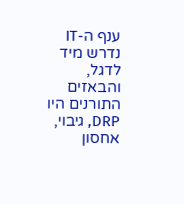ענף ה-IT נדרש מיד לדגל, והבאזים התורנים היו DRP, גיבוי, אחסון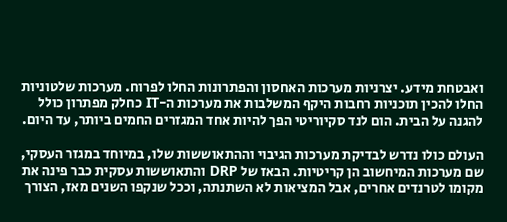ואבטחת מידע. יצרניות מערכות האחסון והפתרונות החלו לפרוח. מערכות שלטוניות החלו להכין תוכניות רחבות היקף המשלבות את מערכות ה-IT כחלק מפתרון כולל להגנה על הבית. הום לנד סקיוריטי הפך להיות אחד המגזרים החמים ביותר, עד היום.

העולם כולו נדרש לבדיקת מערכות הגיבוי וההתאוששות שלו, במיוחד במגזר העסקי, שם מערכות המיחשוב הן קריטיות. הבאז של DRP והתאוששות עסקית כבר פינה את מקומו לטרנדים אחרים, אבל המציאות לא השתנתה, וככל שנקפו השנים מאז, הצורך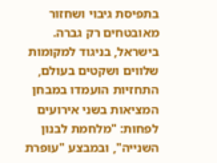בתפיסת גיבוי ושחזור מאובטחים רק גברה. בישראל, בניגוד למקומות שלווים ושקטים בעולם, התחזיות הועמדו במבחן המציאות בשני אירועים לפחות: "מלחמת לבנון השנייה", ובמבצע "עופרת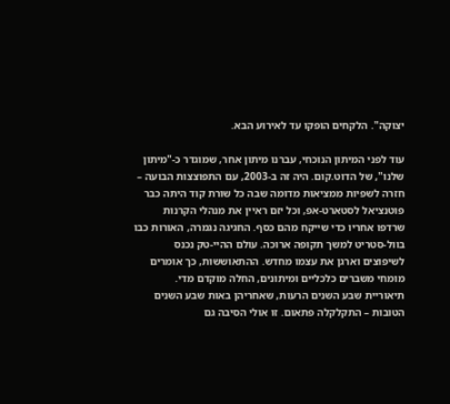יצוקה". הלקחים הופקו עד לאירוע הבא.

עוד לפני המיתון הנוכחי, עברנו מיתון אחר, שמוגדר כ-"מיתון שלנו", של הדוט.קום. היה זה ב-2003, עם התפוצצות הבועה – חזרה לשפיות ממציאות מדומה שבה כל שורת קוד היתה כבר פוטנציאל לסטארט-אפ, וכל יזם ראיין את מנהלי הקרנות שרדפו אחריו כדי שייקח מהם כסף. החגיגה נגמרה, האורות כבו בוול-סטריט למשך תקופה ארוכה. עולם ההיי-טק נכנס לשיפוצים וארגן את עצמו מחדש. ההתאוששות, כך אומרים מומחי משברים כלכליים ומיתונים, החלה מוקדם מדי. תיאוריית שבע השנים הרעות, שאחריהן באות שבע השנים הטובות – התקלקלה פתאום. זו אולי הסיבה גם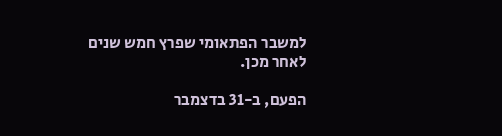למשבר הפתאומי שפרץ חמש שנים לאחר מכן.

הפעם, ב-31 בדצמבר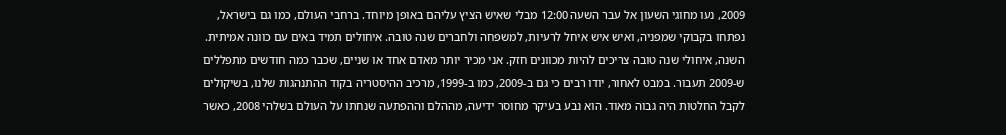2009, נעו מחוגי השעון אל עבר השעה 12:00 מבלי שאיש הציץ עליהם באופן מיוחד. ברחבי העולם, כמו גם בישראל, נפתחו בקבוקי שמפניה, ואיש איש איחל לרעיות, למשפחה ולחברים שנה טובה. איחולים תמיד באים עם כוונה אמיתית. השנה, איחולי שנה טובה צריכים להיות מכוונים חזק. אני מכיר יותר מאדם אחד או שניים, שכבר כמה חודשים מתפללים ש-2009 תעבור. במבט לאחור, יודו רבים כי גם ב-2009, כמו ב-1999, מרכיב ההיסטריה בקוד ההתנהגות שלנו, בשיקולים לקבל החלטות היה גבוה מאוד. הוא נבע בעיקר מחוסר ידיעה, מההלם וההפתעה שנחתו על העולם בשלהי 2008, כאשר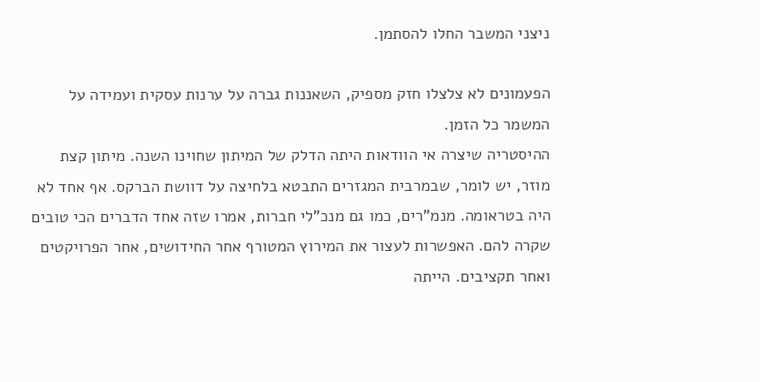ניצני המשבר החלו להסתמן.

הפעמונים לא צלצלו חזק מספיק, השאננות גברה על ערנות עסקית ועמידה על המשמר כל הזמן.
ההיסטריה שיצרה אי הוודאות היתה הדלק של המיתון שחוינו השנה. מיתון קצת מוזר, יש לומר, שבמרבית המגזרים התבטא בלחיצה על דוושת הברקס. אף אחד לא היה בטראומה. מנמ"רים, כמו גם מנכ"לי חברות, אמרו שזה אחד הדברים הכי טובים שקרה להם. האפשרות לעצור את המירוץ המטורף אחר החידושים, אחר הפרויקטים ואחר תקציבים. הייתה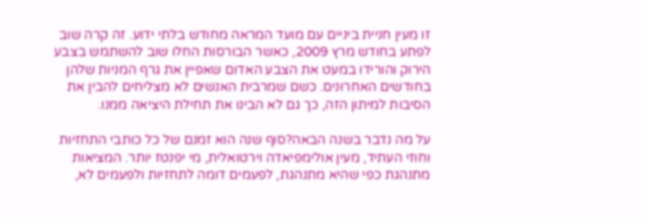זו מעין חניית ביניים עם מועד המראה מחודש בלתי ידוע. זה קרה שוב לפתע בחודש מרץ 2009, כאשר הבורסות החלו שוב להשתמש בצבע הירוק והורידו במעט את הצבע האדום שאפיין את גרף המניות שלהן בחודשים האחרונים. כשם שמרבית האנשים לא מצליחים להבין את הסיבות למיתון הזה, כך גם לא הבינו את תחילת היציאה ממנו.

על מה נדבר בשנה הבאה?סוף שנה הוא זמנם של כל כותבי התחזיות וחוזי העתיד, מעין אולימפיאדה וירטואלית, מי יפנטז יותר. המציאות מתנהגת כפי שהיא מתנהגת, לפעמים דומה לתחזיות ולפעמים לא,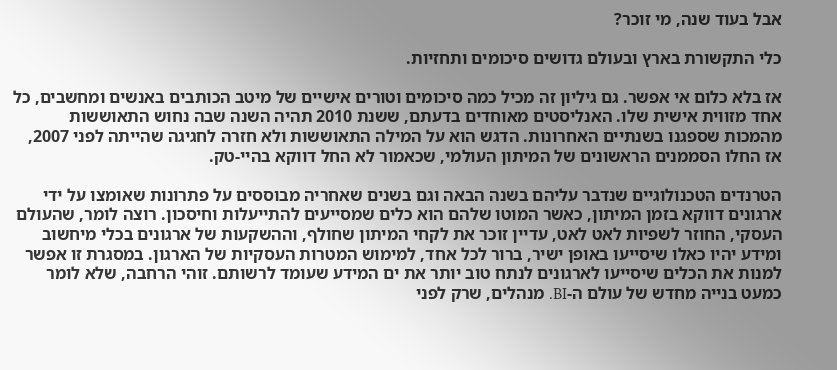אבל בעוד שנה, מי זוכר?

כלי התקשורת בארץ ובעולם גדושים סיכומים ותחזיות.

אז בלא כלום אי אפשר. גם גיליון זה מכיל כמה סיכומים וטורים אישיים של מיטב הכותבים באנשים ומחשבים, כל אחד מזווית אישית שלו. האנליסטים מאוחדים בדעתם, ששנת 2010 תהיה השנה שבה נחוש התאוששות מהמכות שספגנו בשנתיים האחרונות. הדגש הוא על המילה התאוששות ולא חזרה לחגיגה שהייתה לפני 2007, אז החלו הסממנים הראשונים של המיתון העולמי, שכאמור לא החל דווקא בהיי-טק.

הטרנדים הטכנולוגיים שנדבר עליהם בשנה הבאה וגם בשנים שאחריה מבוססים על פתרונות שאומצו על ידי ארגונים דווקא בזמן המיתון, כאשר המוטו שלהם הוא כלים שמסייעים להתייעלות וחיסכון. רוצה לומר, שהעולם העסקי, החוזר לשפיות לאט לאט, עדיין זוכר את לקחי המיתון שחולף, וההשקעות של ארגונים בכלי מיחשוב ומידע יהיו כאלו שיסייעו באופן ישיר, ברור לכל אחד, למימוש המטרות העסקיות של הארגון. במסגרת זו אפשר למנות את הכלים שיסייעו לארגונים לנתח טוב יותר את ים המידע שעומד לרשותם. זוהי הרחבה, שלא לומר כמעט בנייה מחדש של עולם ה-BI. מנהלים, שרק לפני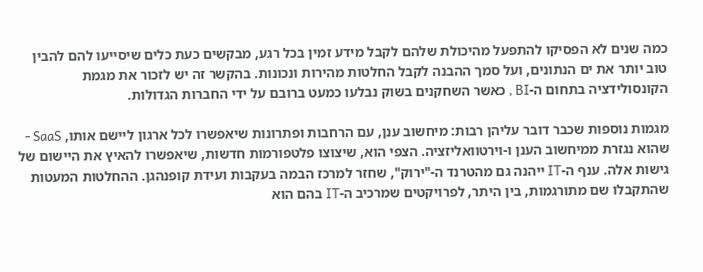כמה שנים לא הפסיקו להתפעל מהיכולת שלהם לקבל מידע זמין בכל רגע, מבקשים כעת כלים שיסייעו להם להבין טוב יותר את ים הנתונים, ועל סמך ההבנה לקבל החלטות מהירות ונכונות. בהקשר זה יש לזכור את מגמת הקונסולידציה בתחום ה-BI , כאשר השחקנים בשוק נבלעו כמעט ברובם על ידי החברות הגדולות.

מגמות נוספות שכבר דובר עליהן רבות: מיחשוב ענן, עם הרחבות ופתרונות שיאפשרו לכל ארגון ליישם אותו, SaaS - שהוא נגזרת ממיחשוב הענן ו-וירטוואליזציה. הצפי הוא, שיצוצו פלטפורמות חדשות, שיאפשרו להאיץ את היישום של גישות אלה. ענף ה-IT ייהנה גם מהטרנד ה-"ירוק", שחזר למרכז הבמה בעקבות ועידת קופנהגן. ההחלטות המעטות שהתקבלו שם מתורגמות, בין היתר, לפרויקטים שמרכיב ה-IT בהם הוא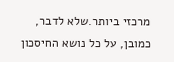מרכזי ביותר.שלא לדבר, כמובן, על כל נושא החיסכון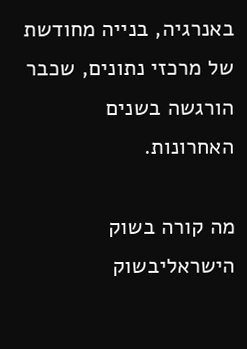באנרגיה, בנייה מחודשת של מרכזי נתונים, שכבר הורגשה בשנים האחרונות.

מה קורה בשוק הישראליבשוק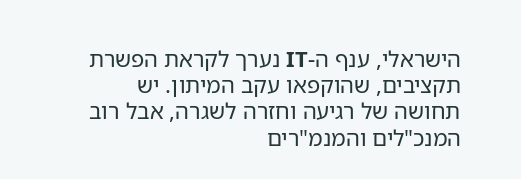הישראלי, ענף ה-IT נערך לקראת הפשרת תקציבים, שהוקפאו עקב המיתון. יש תחושה של רגיעה וחזרה לשגרה, אבל רוב המנכ"לים והמנמ"רים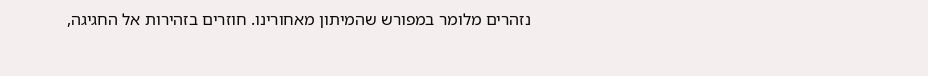נזהרים מלומר במפורש שהמיתון מאחורינו. חוזרים בזהירות אל החגיגה,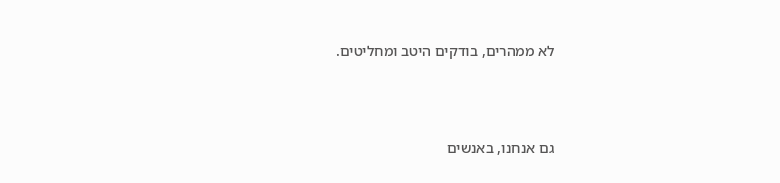לא ממהרים, בודקים היטב ומחליטים.



גם אנחנו, באנשים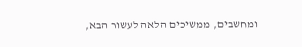ומחשבים, ממשיכים הלאה לעשור הבא,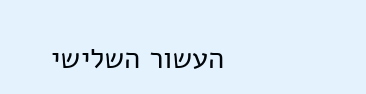העשור השלישי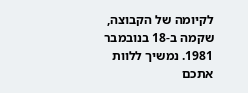לקיומה של הקבוצה, שקמה ב-18 בנובמבר 1981. נמשיך ללוות אתכם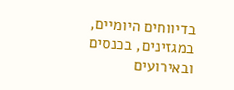בדיווחים היומיים, במגזינים, בכנסים ובאירועים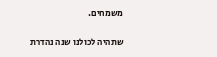משמחים.

שתהיה לכולנו שנה נהדרת